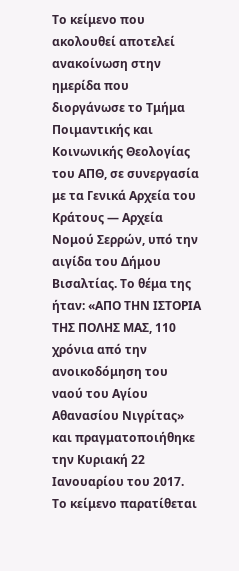Το κείμενο που ακολουθεί αποτελεί ανακοίνωση στην ημερίδα που διοργάνωσε το Τμήμα Ποιμαντικής και Κοινωνικής Θεολογίας του ΑΠΘ, σε συνεργασία με τα Γενικά Αρχεία του Κράτους — Αρχεία Νομού Σερρών, υπό την αιγίδα του Δήμου Βισαλτίας. Το θέμα της ήταν: «ΑΠΟ ΤΗΝ ΙΣΤΟΡΙΑ ΤΗΣ ΠΟΛΗΣ ΜΑΣ, 110 χρόνια από την ανοικοδόμηση του ναού του Αγίου Αθανασίου Νιγρίτας» και πραγματοποιήθηκε την Κυριακή 22 Ιανουαρίου του 2017. Το κείμενο παρατίθεται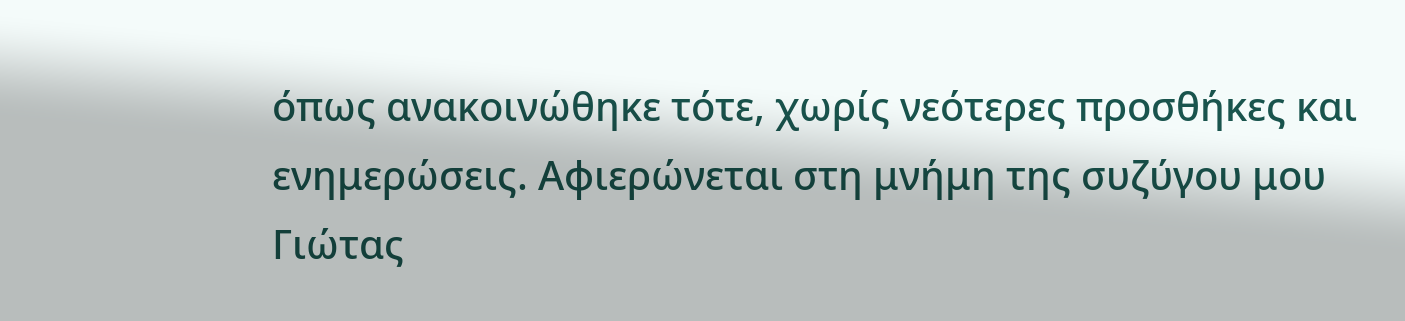όπως ανακοινώθηκε τότε, χωρίς νεότερες προσθήκες και ενημερώσεις. Αφιερώνεται στη μνήμη της συζύγου μου Γιώτας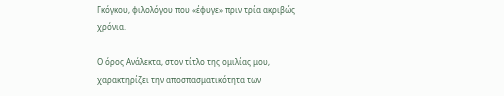Γκόγκου, φιλολόγου που «έφυγε» πριν τρία ακριβώς χρόνια.

Ο όρος Ανάλεκτα, στον τίτλο της ομιλίας μου, χαρακτηρίζει την αποσπασματικότητα των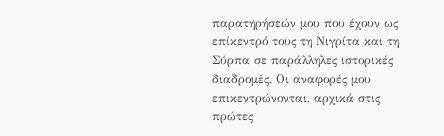παρατηρήσεών μου που έχουν ως επίκεντρό τους τη Νιγρίτα και τη Σύρπα σε παράλληλες ιστορικές διαδρομές. Οι αναφορές μου επικεντρώνονται, αρχικά στις πρώτες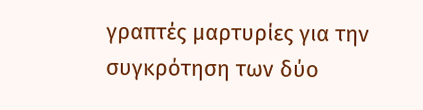γραπτές μαρτυρίες για την συγκρότηση των δύο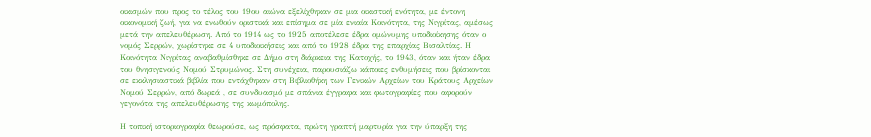οικισμών που προς το τέλος του 19ου αιώνα εξελίχθηκαν σε μια οικιστική ενότητα, με έντονη οικονομική ζωή, για να ενωθούν οριστικά και επίσημα σε μία ενιαία Κοινότητα, της Νιγρίτας, αμέσως μετά την απελευθέρωση. Από το 1914 ως το 1925 αποτέλεσε έδρα ομώνυμης υποδιοίκησης όταν ο νομός Σερρών, χωρίστηκε σε 4 υποδιοικήσεις και από το 1928 έδρα της επαρχίας Βισαλτίας. Η Κοινότητα Νιγρίτας αναβαθμίσθηκε σε Δήμο στη διάρκεια της Κατοχής, το 1943, όταν και ήταν έδρα του θνησιγενούς Νομού Στρυμώνος. Στη συνέχεια, παρουσιάζω κάποιες ενθυμήσεις που βρίσκονται σε εκκλησιαστικά βιβλία που εντάχθηκαν στη Βιβλιοθήκη των Γενικών Αρχείων του Κράτους Αρχείων Νομού Σερρών, από δωρεά , σε συνδυασμό με σπάνια έγγραφα και φωτογραφίες που αφορούν γεγονότα της απελευθέρωσης της κωμόπολης.

Η τοπική ιστοριογραφία θεωρούσε, ως πρόσφατα, πρώτη γραπτή μαρτυρία για την ύπαρξη της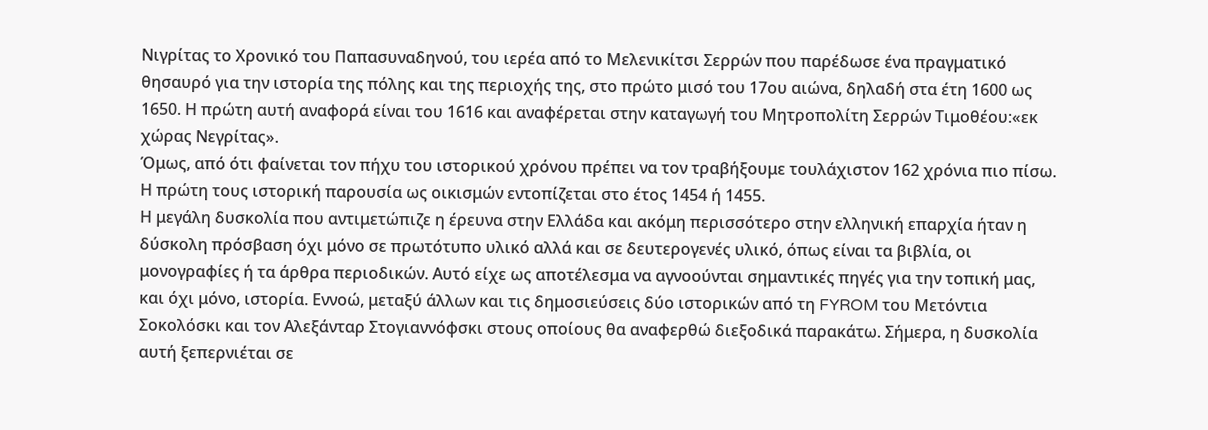Νιγρίτας το Χρονικό του Παπασυναδηνού, του ιερέα από το Μελενικίτσι Σερρών που παρέδωσε ένα πραγματικό θησαυρό για την ιστορία της πόλης και της περιοχής της, στο πρώτο μισό του 17ου αιώνα, δηλαδή στα έτη 1600 ως 1650. Η πρώτη αυτή αναφορά είναι του 1616 και αναφέρεται στην καταγωγή του Μητροπολίτη Σερρών Τιμοθέου:«εκ χώρας Νεγρίτας».
Όμως, από ότι φαίνεται τον πήχυ του ιστορικού χρόνου πρέπει να τον τραβήξουμε τουλάχιστον 162 χρόνια πιο πίσω. Η πρώτη τους ιστορική παρουσία ως οικισμών εντοπίζεται στο έτος 1454 ή 1455.
Η μεγάλη δυσκολία που αντιμετώπιζε η έρευνα στην Ελλάδα και ακόμη περισσότερο στην ελληνική επαρχία ήταν η δύσκολη πρόσβαση όχι μόνο σε πρωτότυπο υλικό αλλά και σε δευτερογενές υλικό, όπως είναι τα βιβλία, οι μονογραφίες ή τα άρθρα περιοδικών. Αυτό είχε ως αποτέλεσμα να αγνοούνται σημαντικές πηγές για την τοπική μας, και όχι μόνο, ιστορία. Εννοώ, μεταξύ άλλων και τις δημοσιεύσεις δύο ιστορικών από τη FYROM του Μετόντια Σοκολόσκι και τον Αλεξάνταρ Στογιαννόφσκι στους οποίους θα αναφερθώ διεξοδικά παρακάτω. Σήμερα, η δυσκολία αυτή ξεπερνιέται σε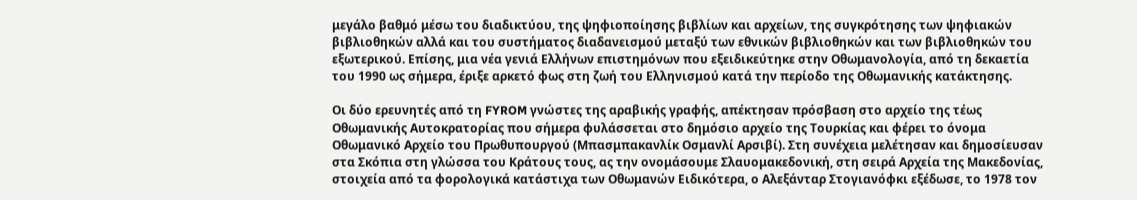μεγάλο βαθμό μέσω του διαδικτύου, της ψηφιοποίησης βιβλίων και αρχείων, της συγκρότησης των ψηφιακών βιβλιοθηκών αλλά και του συστήματος διαδανεισμού μεταξύ των εθνικών βιβλιοθηκών και των βιβλιοθηκών του εξωτερικού. Επίσης, μια νέα γενιά Ελλήνων επιστημόνων που εξειδικεύτηκε στην Οθωμανολογία, από τη δεκαετία του 1990 ως σήμερα, έριξε αρκετό φως στη ζωή του Ελληνισμού κατά την περίοδο της Οθωμανικής κατάκτησης.

Οι δύο ερευνητές από τη FYROM γνώστες της αραβικής γραφής, απέκτησαν πρόσβαση στο αρχείο της τέως Οθωμανικής Αυτοκρατορίας που σήμερα φυλάσσεται στο δημόσιο αρχείο της Τουρκίας και φέρει το όνομα Οθωμανικό Αρχείο του Πρωθυπουργού (Μπασμπακανλίκ Οσμανλί Αρσιβί). Στη συνέχεια μελέτησαν και δημοσίευσαν στα Σκόπια στη γλώσσα του Κράτους τους, ας την ονομάσουμε Σλαυομακεδονική, στη σειρά Αρχεία της Μακεδονίας, στοιχεία από τα φορολογικά κατάστιχα των Οθωμανών Ειδικότερα, ο Αλεξάνταρ Στογιανόφκι εξέδωσε, το 1978 τον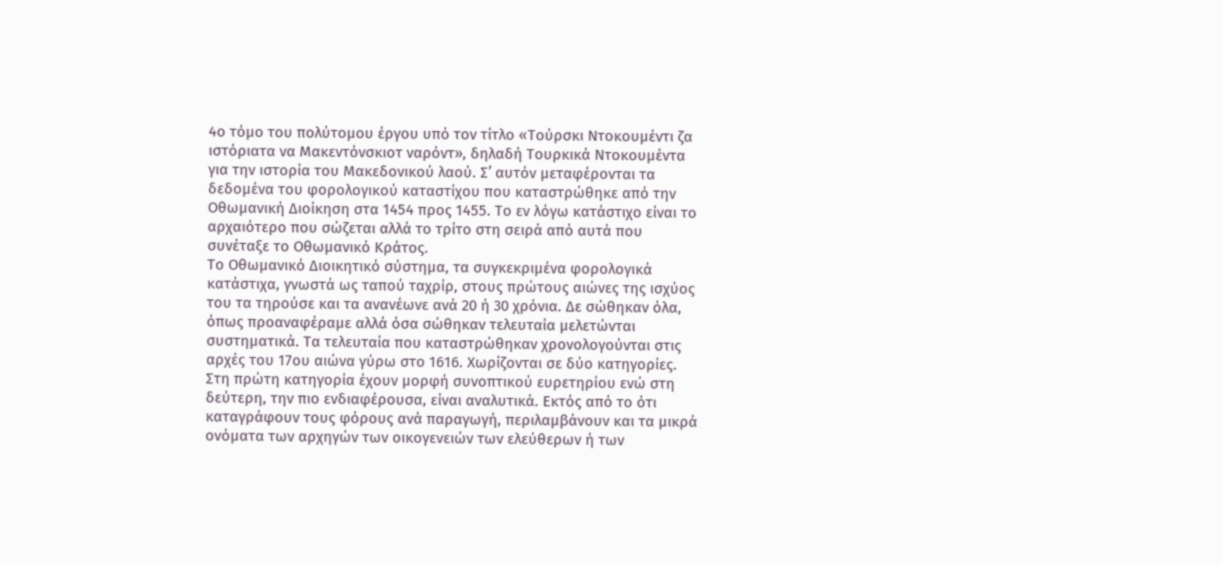4ο τόμο του πολύτομου έργου υπό τον τίτλο «Τούρσκι Ντοκουμέντι ζα ιστόριατα να Μακεντόνσκιοτ ναρόντ», δηλαδή Τουρκικά Ντοκουμέντα για την ιστορία του Μακεδονικού λαού. Σ’ αυτόν μεταφέρονται τα δεδομένα του φορολογικού καταστίχου που καταστρώθηκε από την Οθωμανική Διοίκηση στα 1454 προς 1455. Το εν λόγω κατάστιχο είναι το αρχαιότερο που σώζεται αλλά το τρίτο στη σειρά από αυτά που συνέταξε το Οθωμανικό Κράτος.
Το Οθωμανικό Διοικητικό σύστημα, τα συγκεκριμένα φορολογικά κατάστιχα, γνωστά ως ταπού ταχρίρ, στους πρώτους αιώνες της ισχύος του τα τηρούσε και τα ανανέωνε ανά 20 ή 30 χρόνια. Δε σώθηκαν όλα, όπως προαναφέραμε αλλά όσα σώθηκαν τελευταία μελετώνται συστηματικά. Τα τελευταία που καταστρώθηκαν χρονολογούνται στις αρχές του 17ου αιώνα γύρω στο 1616. Χωρίζονται σε δύο κατηγορίες. Στη πρώτη κατηγορία έχουν μορφή συνοπτικού ευρετηρίου ενώ στη δεύτερη, την πιο ενδιαφέρουσα, είναι αναλυτικά. Εκτός από το ότι καταγράφουν τους φόρους ανά παραγωγή, περιλαμβάνουν και τα μικρά ονόματα των αρχηγών των οικογενειών των ελεύθερων ή των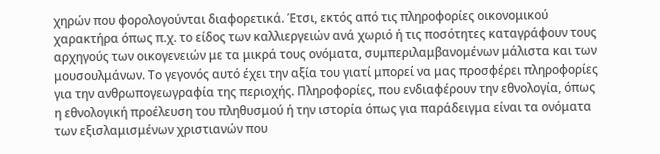χηρών που φορολογούνται διαφορετικά. Έτσι, εκτός από τις πληροφορίες οικονομικού χαρακτήρα όπως π.χ. το είδος των καλλιεργειών ανά χωριό ή τις ποσότητες καταγράφουν τους αρχηγούς των οικογενειών με τα μικρά τους ονόματα, συμπεριλαμβανομένων μάλιστα και των μουσουλμάνων. Το γεγονός αυτό έχει την αξία του γιατί μπορεί να μας προσφέρει πληροφορίες για την ανθρωπογεωγραφία της περιοχής. Πληροφορίες, που ενδιαφέρουν την εθνολογία, όπως η εθνολογική προέλευση του πληθυσμού ή την ιστορία όπως για παράδειγμα είναι τα ονόματα των εξισλαμισμένων χριστιανών που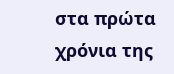στα πρώτα χρόνια της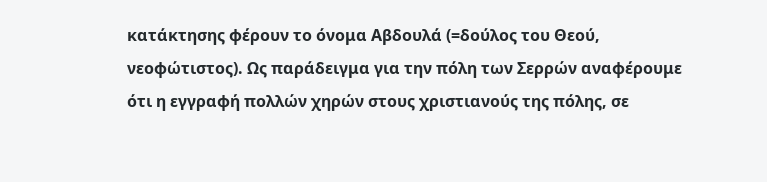κατάκτησης φέρουν το όνομα Αβδουλά (=δούλος του Θεού, νεοφώτιστος). Ως παράδειγμα για την πόλη των Σερρών αναφέρουμε ότι η εγγραφή πολλών χηρών στους χριστιανούς της πόλης, σε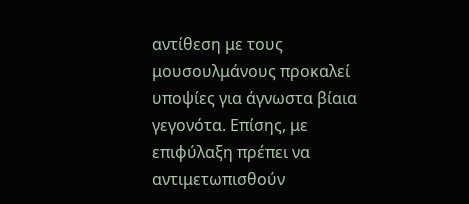αντίθεση με τους μουσουλμάνους προκαλεί υποψίες για άγνωστα βίαια γεγονότα. Επίσης, με επιφύλαξη πρέπει να αντιμετωπισθούν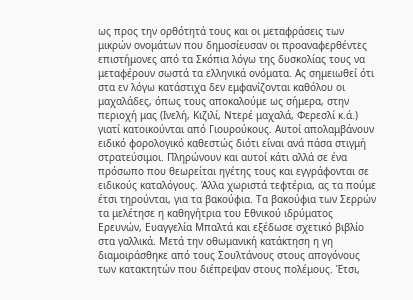ως προς την ορθότητά τους και οι μεταφράσεις των μικρών ονομάτων που δημοσίευσαν οι προαναφερθέντες επιστήμονες από τα Σκόπια λόγω της δυσκολίας τους να μεταφέρουν σωστά τα ελληνικά ονόματα. Ας σημειωθεί ότι στα εν λόγω κατάστιχα δεν εμφανίζονται καθόλου οι μαχαλάδες, όπως τους αποκαλούμε ως σήμερα, στην περιοχή μας (Ινελή, Κιζιλί, Ντερέ μαχαλά, Φερεσλί κ.ά.) γιατί κατοικούνται από Γιουρούκους. Αυτοί απολαμβάνουν ειδικό φορολογικό καθεστώς διότι είναι ανά πάσα στιγμή στρατεύσιμοι. Πληρώνουν και αυτοί κάτι αλλά σε ένα πρόσωπο που θεωρείται ηγέτης τους και εγγράφονται σε ειδικούς καταλόγους. Άλλα χωριστά τεφτέρια, ας τα πούμε έτσι τηρούνται, για τα βακούφια. Τα βακούφια των Σερρών τα μελέτησε η καθηγήτρια του Εθνικού ιδρύματος Ερευνών, Ευαγγελία Μπαλτά και εξέδωσε σχετικό βιβλίο στα γαλλικά. Μετά την οθωμανική κατάκτηση η γη διαμοιράσθηκε από τους Σουλτάνους στους απογόνους των κατακτητών που διέπρεψαν στους πολέμους. Έτσι,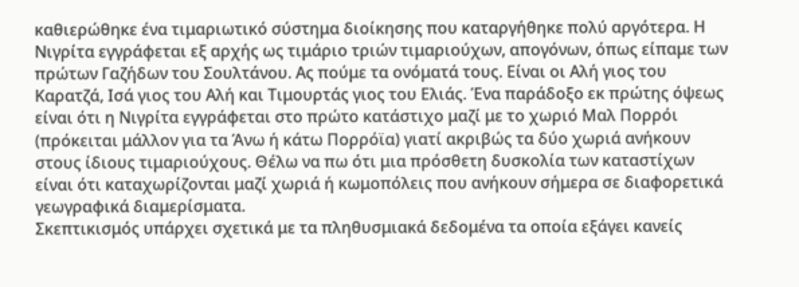καθιερώθηκε ένα τιμαριωτικό σύστημα διοίκησης που καταργήθηκε πολύ αργότερα. Η Νιγρίτα εγγράφεται εξ αρχής ως τιμάριο τριών τιμαριούχων, απογόνων, όπως είπαμε των πρώτων Γαζήδων του Σουλτάνου. Ας πούμε τα ονόματά τους. Είναι οι Αλή γιος του Καρατζά, Ισά γιος του Αλή και Τιμουρτάς γιος του Ελιάς. Ένα παράδοξο εκ πρώτης όψεως είναι ότι η Νιγρίτα εγγράφεται στο πρώτο κατάστιχο μαζί με το χωριό Μαλ Πορρόι (πρόκειται μάλλον για τα Άνω ή κάτω Πορρόϊα) γιατί ακριβώς τα δύο χωριά ανήκουν στους ίδιους τιμαριούχους. Θέλω να πω ότι μια πρόσθετη δυσκολία των καταστίχων είναι ότι καταχωρίζονται μαζί χωριά ή κωμοπόλεις που ανήκουν σήμερα σε διαφορετικά γεωγραφικά διαμερίσματα.
Σκεπτικισμός υπάρχει σχετικά με τα πληθυσμιακά δεδομένα τα οποία εξάγει κανείς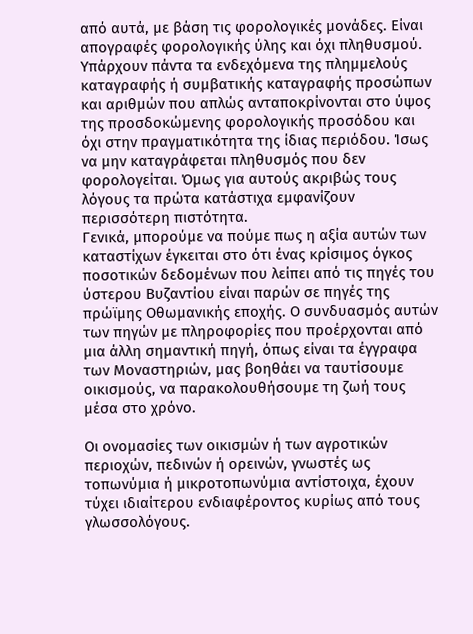από αυτά, με βάση τις φορολογικές μονάδες. Είναι απογραφές φορολογικής ύλης και όχι πληθυσμού. Υπάρχουν πάντα τα ενδεχόμενα της πλημμελούς καταγραφής ή συμβατικής καταγραφής προσώπων και αριθμών που απλώς ανταποκρίνονται στο ύψος της προσδοκώμενης φορολογικής προσόδου και όχι στην πραγματικότητα της ίδιας περιόδου. Ίσως να μην καταγράφεται πληθυσμός που δεν φορολογείται. Όμως για αυτούς ακριβώς τους λόγους τα πρώτα κατάστιχα εμφανίζουν περισσότερη πιστότητα.
Γενικά, μπορούμε να πούμε πως η αξία αυτών των καταστίχων έγκειται στο ότι ένας κρίσιμος όγκος ποσοτικών δεδομένων που λείπει από τις πηγές του ύστερου Βυζαντίου είναι παρών σε πηγές της πρώϊμης Οθωμανικής εποχής. Ο συνδυασμός αυτών των πηγών με πληροφορίες που προέρχονται από μια άλλη σημαντική πηγή, όπως είναι τα έγγραφα των Μοναστηριών, μας βοηθάει να ταυτίσουμε οικισμούς, να παρακολουθήσουμε τη ζωή τους μέσα στο χρόνο.

Οι ονομασίες των οικισμών ή των αγροτικών περιοχών, πεδινών ή ορεινών, γνωστές ως τοπωνύμια ή μικροτοπωνύμια αντίστοιχα, έχουν τύχει ιδιαίτερου ενδιαφέροντος κυρίως από τους γλωσσολόγους.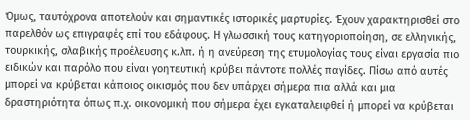Όμως, ταυτόχρονα αποτελούν και σημαντικές ιστορικές μαρτυρίες. Έχουν χαρακτηρισθεί στο παρελθόν ως επιγραφές επί του εδάφους. Η γλωσσική τους κατηγοριοποίηση, σε ελληνικής, τουρκικής, σλαβικής προέλευσης κ.λπ. ή η ανεύρεση της ετυμολογίας τους είναι εργασία πιο ειδικών και παρόλο που είναι γοητευτική κρύβει πάντοτε πολλές παγίδες. Πίσω από αυτές μπορεί να κρύβεται κάποιος οικισμός που δεν υπάρχει σήμερα πια αλλά και μια δραστηριότητα όπως π.χ. οικονομική που σήμερα έχει εγκαταλειφθεί ή μπορεί να κρύβεται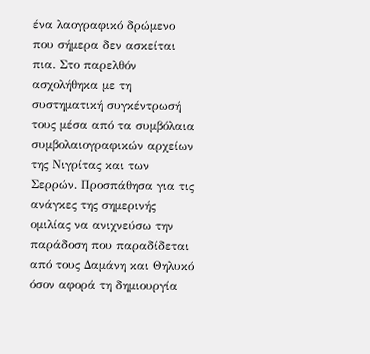ένα λαογραφικό δρώμενο που σήμερα δεν ασκείται πια. Στο παρελθόν ασχολήθηκα με τη συστηματική συγκέντρωσή τους μέσα από τα συμβόλαια συμβολαιογραφικών αρχείων της Νιγρίτας και των Σερρών. Προσπάθησα για τις ανάγκες της σημερινής ομιλίας να ανιχνεύσω την παράδοση που παραδίδεται από τους Δαμάνη και Θηλυκό όσον αφορά τη δημιουργία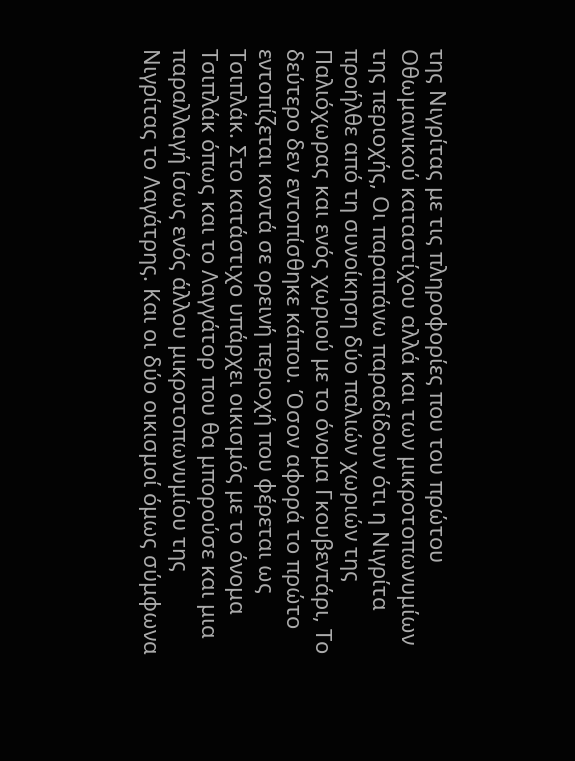της Νιγρίτας με τις πληροφορίες που του πρώτου Οθωμανικού καταστίχου αλλά και των μικροτοπωνυμίων της περιοχής, Οι παραπάνω παραδίδουν ότι η Νιγρίτα προήλθε από τη συνοίκηση δύο παλιών χωριών της Παλιόχωρας και ενός χωριού με το όνομα Γκουβεντάρι, Το δεύτερο δεν εντοπίσθηκε κάπου. Όσον αφορά το πρώτο εντοπίζεται κοντά σε ορεινή περιοχή που φέρεται ως Τσιπλάκ. Στο κατάστιχο υπάρχει οικισμός με το όνομα Τσιπλάκ όπως και το Λαγγάτορ που θα μπορούσε και μια παραλλαγή ίσως ενός άλλου μικροτοπωνυμίου της Νιγρίτας το Λαγάτρης. Και οι δύο οικισμοί όμως σύμφωνα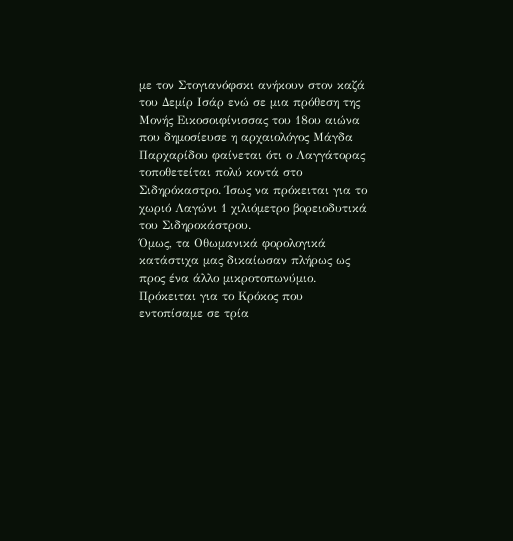με τον Στογιανόφσκι ανήκουν στον καζά του Δεμίρ Ισάρ ενώ σε μια πρόθεση της Μονής Εικοσοιφίνισσας του 18ου αιώνα που δημοσίευσε η αρχαιολόγος Μάγδα Παρχαρίδου φαίνεται ότι ο Λαγγάτορας τοποθετείται πολύ κοντά στο Σιδηρόκαστρο. Ίσως να πρόκειται για το χωριό Λαγώνι 1 χιλιόμετρο βορειοδυτικά του Σιδηροκάστρου.
Όμως, τα Οθωμανικά φορολογικά κατάστιχα μας δικαίωσαν πλήρως ως προς ένα άλλο μικροτοπωνύμιο. Πρόκειται για το Κρόκος που εντοπίσαμε σε τρία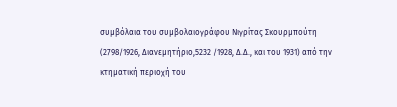συμβόλαια του συμβολαιογράφου Νιγρίτας Σκουρμπούτη (2798/1926, Διανεμητήριο,5232 /1928, Δ.Δ., και του 1931) από την κτηματική περιοχή του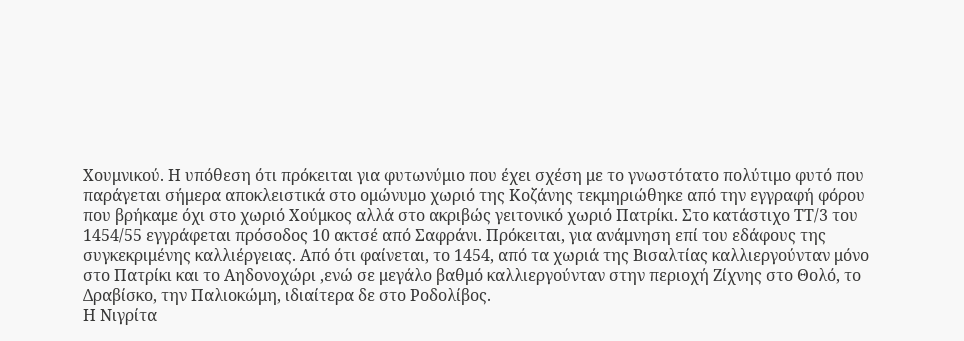Χουμνικού. Η υπόθεση ότι πρόκειται για φυτωνύμιο που έχει σχέση με το γνωστότατο πολύτιμο φυτό που παράγεται σήμερα αποκλειστικά στο ομώνυμο χωριό της Κοζάνης τεκμηριώθηκε από την εγγραφή φόρου που βρήκαμε όχι στο χωριό Χούμκος αλλά στο ακριβώς γειτονικό χωριό Πατρίκι. Στο κατάστιχο ΤΤ/3 του 1454/55 εγγράφεται πρόσοδος 10 ακτσέ από Σαφράνι. Πρόκειται, για ανάμνηση επί του εδάφους της συγκεκριμένης καλλιέργειας. Από ότι φαίνεται, το 1454, από τα χωριά της Βισαλτίας καλλιεργούνταν μόνο στο Πατρίκι και το Αηδονοχώρι ,ενώ σε μεγάλο βαθμό καλλιεργούνταν στην περιοχή Ζίχνης στο Θολό, το Δραβίσκο, την Παλιοκώμη, ιδιαίτερα δε στο Ροδολίβος.
Η Νιγρίτα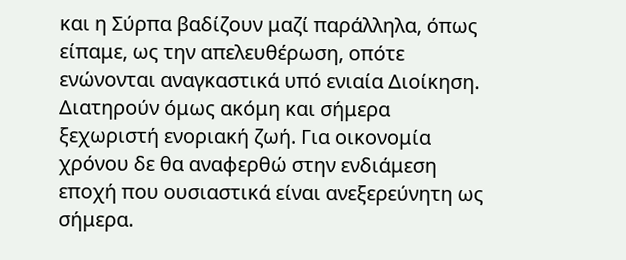και η Σύρπα βαδίζουν μαζί παράλληλα, όπως είπαμε, ως την απελευθέρωση, οπότε ενώνονται αναγκαστικά υπό ενιαία Διοίκηση. Διατηρούν όμως ακόμη και σήμερα ξεχωριστή ενοριακή ζωή. Για οικονομία χρόνου δε θα αναφερθώ στην ενδιάμεση εποχή που ουσιαστικά είναι ανεξερεύνητη ως σήμερα.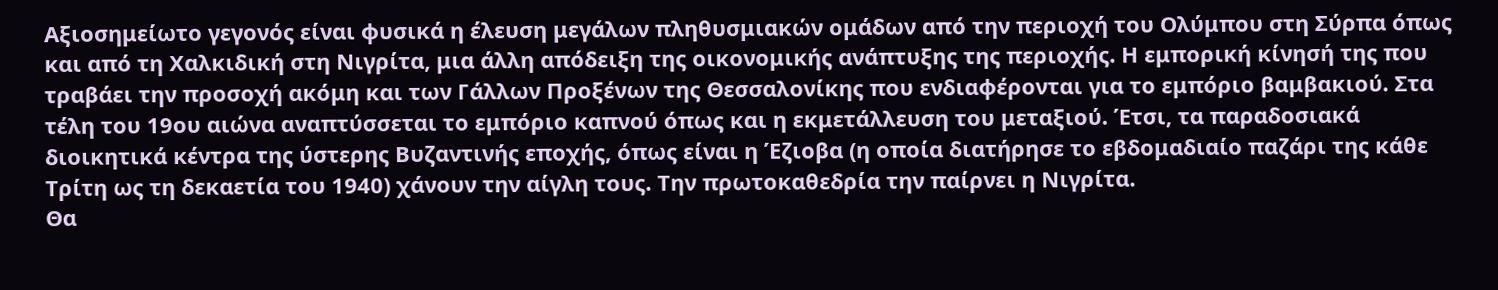Αξιοσημείωτο γεγονός είναι φυσικά η έλευση μεγάλων πληθυσμιακών ομάδων από την περιοχή του Ολύμπου στη Σύρπα όπως και από τη Χαλκιδική στη Νιγρίτα, μια άλλη απόδειξη της οικονομικής ανάπτυξης της περιοχής. Η εμπορική κίνησή της που τραβάει την προσοχή ακόμη και των Γάλλων Προξένων της Θεσσαλονίκης που ενδιαφέρονται για το εμπόριο βαμβακιού. Στα τέλη του 19ου αιώνα αναπτύσσεται το εμπόριο καπνού όπως και η εκμετάλλευση του μεταξιού. Έτσι, τα παραδοσιακά διοικητικά κέντρα της ύστερης Βυζαντινής εποχής, όπως είναι η Έζιοβα (η οποία διατήρησε το εβδομαδιαίο παζάρι της κάθε Τρίτη ως τη δεκαετία του 1940) χάνουν την αίγλη τους. Την πρωτοκαθεδρία την παίρνει η Νιγρίτα.
Θα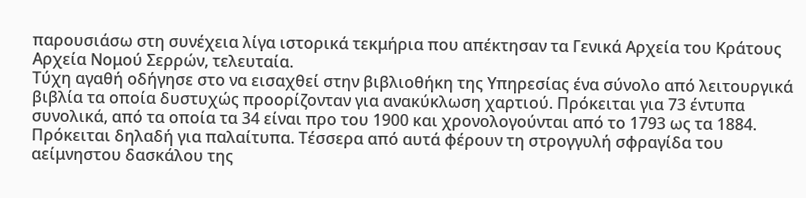παρουσιάσω στη συνέχεια λίγα ιστορικά τεκμήρια που απέκτησαν τα Γενικά Αρχεία του Κράτους Αρχεία Νομού Σερρών, τελευταία.
Τύχη αγαθή οδήγησε στο να εισαχθεί στην βιβλιοθήκη της Υπηρεσίας ένα σύνολο από λειτουργικά βιβλία τα οποία δυστυχώς προορίζονταν για ανακύκλωση χαρτιού. Πρόκειται για 73 έντυπα συνολικά, από τα οποία τα 34 είναι προ του 1900 και χρονολογούνται από το 1793 ως τα 1884. Πρόκειται δηλαδή για παλαίτυπα. Τέσσερα από αυτά φέρουν τη στρογγυλή σφραγίδα του αείμνηστου δασκάλου της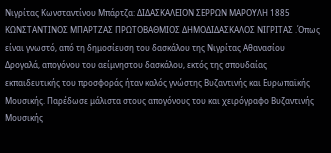Νιγρίτας Κωνσταντίνου Μπάρτζα: ΔΙΔΑΣΚΑΛΕΙΟΝ ΣΕΡΡΩΝ ΜΑΡΟΥΛΗ 1885 ΚΩΝΣΤΑΝΤΙΝΟΣ ΜΠΑΡΤΖΑΣ ΠΡΩΤΟΒΑΘΜΙΟΣ ΔΗΜΟΔΙΔΑΣΚΑΛΟΣ ΝΙΓΡΙΤΑΣ .Όπως είναι γνωστό, από τη δημοσίευση του δασκάλου της Νιγρίτας Αθανασίου Δρογαλά, απογόνου του αείμνηστου δασκάλου, εκτός της σπουδαίας εκπαιδευτικής του προσφοράς ήταν καλός γνώστης Βυζαντινής και Ευρωπαϊκής Μουσικής. Παρέδωσε μάλιστα στους απογόνους του και χειρόγραφο Βυζαντινής Μουσικής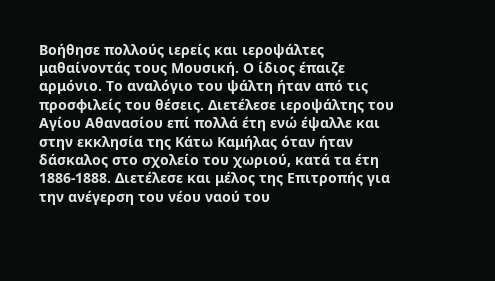Βοήθησε πολλούς ιερείς και ιεροψάλτες μαθαίνοντάς τους Μουσική. Ο ίδιος έπαιζε αρμόνιο. Το αναλόγιο του ψάλτη ήταν από τις προσφιλείς του θέσεις. Διετέλεσε ιεροψάλτης του Αγίου Αθανασίου επί πολλά έτη ενώ έψαλλε και στην εκκλησία της Κάτω Καμήλας όταν ήταν δάσκαλος στο σχολείο του χωριού, κατά τα έτη 1886-1888. Διετέλεσε και μέλος της Επιτροπής για την ανέγερση του νέου ναού του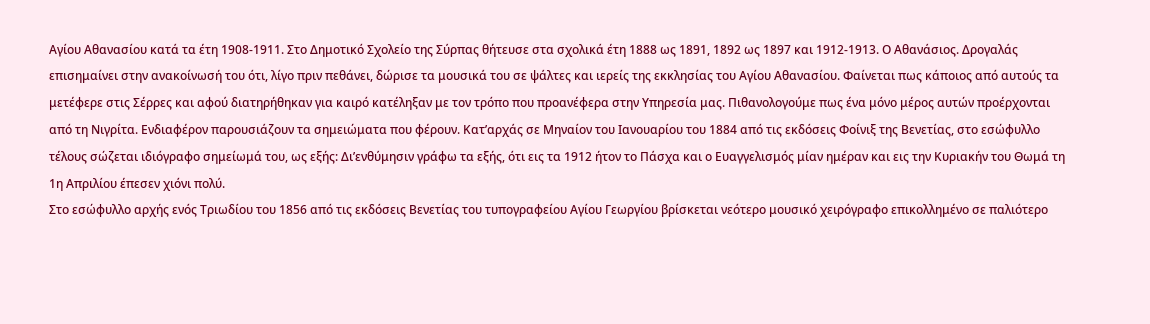Αγίου Αθανασίου κατά τα έτη 1908-1911. Στο Δημοτικό Σχολείο της Σύρπας θήτευσε στα σχολικά έτη 1888 ως 1891, 1892 ως 1897 και 1912-1913. Ο Αθανάσιος. Δρογαλάς επισημαίνει στην ανακοίνωσή του ότι, λίγο πριν πεθάνει, δώρισε τα μουσικά του σε ψάλτες και ιερείς της εκκλησίας του Αγίου Αθανασίου. Φαίνεται πως κάποιος από αυτούς τα μετέφερε στις Σέρρες και αφού διατηρήθηκαν για καιρό κατέληξαν με τον τρόπο που προανέφερα στην Υπηρεσία μας. Πιθανολογούμε πως ένα μόνο μέρος αυτών προέρχονται από τη Νιγρίτα. Ενδιαφέρον παρουσιάζουν τα σημειώματα που φέρουν. Κατ’αρχάς σε Μηναίον του Ιανουαρίου του 1884 από τις εκδόσεις Φοίνιξ της Βενετίας, στο εσώφυλλο τέλους σώζεται ιδιόγραφο σημείωμά του, ως εξής: Δι’ενθύμησιν γράφω τα εξής, ότι εις τα 1912 ήτον το Πάσχα και ο Ευαγγελισμός μίαν ημέραν και εις την Κυριακήν του Θωμά τη 1η Απριλίου έπεσεν χιόνι πολύ.
Στο εσώφυλλο αρχής ενός Τριωδίου του 1856 από τις εκδόσεις Βενετίας του τυπογραφείου Αγίου Γεωργίου βρίσκεται νεότερο μουσικό χειρόγραφο επικολλημένο σε παλιότερο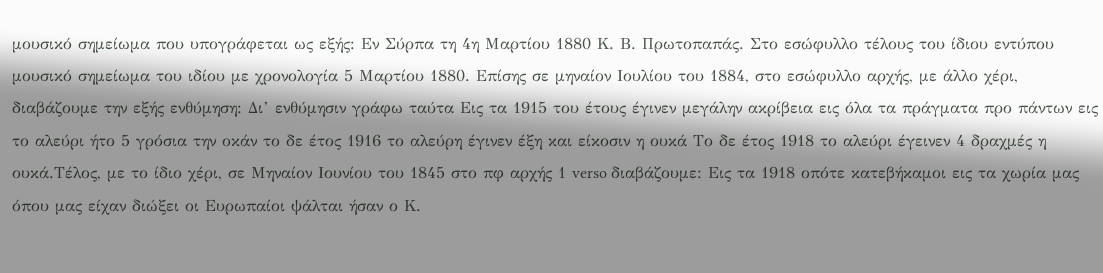μουσικό σημείωμα που υπογράφεται ως εξής: Εν Σύρπα τη 4η Μαρτίου 1880 Κ. Β. Πρωτοπαπάς. Στο εσώφυλλο τέλους του ίδιου εντύπου μουσικό σημείωμα του ιδίου με χρονολογία 5 Μαρτίου 1880. Επίσης σε μηναίον Ιουλίου του 1884, στο εσώφυλλο αρχής, με άλλο χέρι, διαβάζουμε την εξής ενθύμηση: Δι’ ενθύμησιν γράφω ταύτα Εις τα 1915 του έτους έγινεν μεγάλην ακρίβεια εις όλα τα πράγματα προ πάντων εις το αλεύρι ήτο 5 γρόσια την οκάν το δε έτος 1916 το αλεύρη έγινεν έξη και είκοσιν η ουκά Το δε έτος 1918 το αλεύρι έγεινεν 4 δραχμές η ουκά.Τέλος, με το ίδιο χέρι, σε Μηναίον Ιουνίου του 1845 στο πφ αρχής 1 verso διαβάζουμε: Εις τα 1918 οπότε κατεβήκαμοι εις τα χωρία μας όπου μας είχαν διώξει οι Ευρωπαίοι ψάλται ήσαν ο Κ.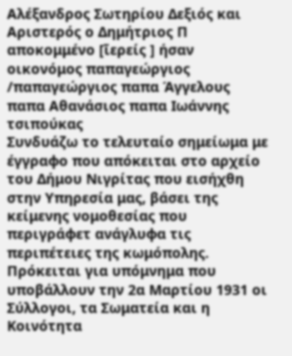Αλέξανδρος Σωτηρίου Δεξιός και Αριστερός ο Δημήτριος Π αποκομμένο [ῖερείς ] ήσαν οικονόμος παπαγεώργιος /παπαγεώργιος παπα Άγγελους παπα Αθανάσιος παπα Ιωάννης τσιπούκας
Συνδυάζω το τελευταίο σημείωμα με έγγραφο που απόκειται στο αρχείο του Δήμου Νιγρίτας που εισήχθη στην Υπηρεσία μας, βάσει της κείμενης νομοθεσίας που περιγράφετ ανάγλυφα τις περιπέτειες της κωμόπολης. Πρόκειται για υπόμνημα που υποβάλλουν την 2α Μαρτίου 1931 οι Σύλλογοι, τα Σωματεία και η Κοινότητα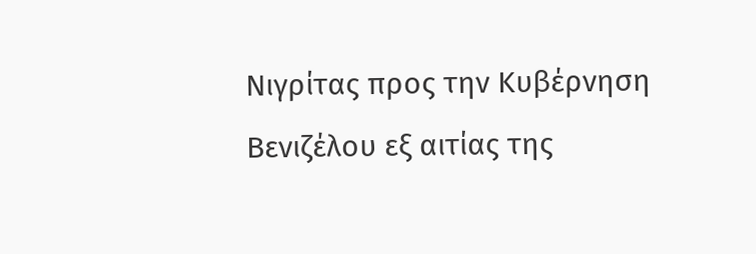Νιγρίτας προς την Κυβέρνηση Βενιζέλου εξ αιτίας της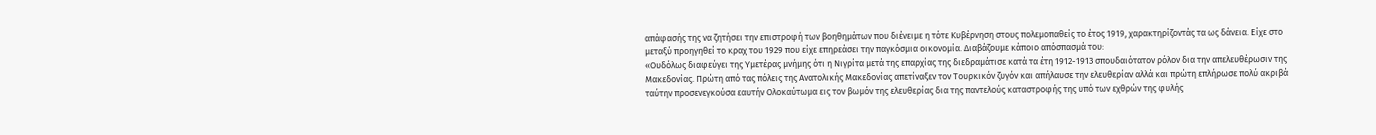απάφασής της να ζητήσει την επιστροφή των βοηθημάτων που διένειμε η τότε Κυβέρνηση στους πολεμοπαθείς το έτος 1919, χαρακτηρίζοντάς τα ως δάνεια. Είχε στο μεταξύ προηγηθεί το κραχ του 1929 που είχε επηρεάσει την παγκόσμια οικονομία. Διαβάζουμε κάποιο απόσπασμά του:
«Ουδόλως διαφεύγει της Υμετέρας μνήμης ότι η Νιγρίτα μετά της επαρχίας της διεδραμάτισε κατά τα έτη 1912-1913 σπουδαιότατον ρόλον δια την απελευθέρωσιν της Μακεδονίας. Πρώτη από τας πόλεις της Ανατολικής Μακεδονίας απετίναξεν τον Τουρκικόν ζυγόν και απήλαυσε την ελευθερίαν αλλά και πρώτη επλήρωσε πολύ ακριβά ταύτην προσενεγκούσα εαυτήν Ολοκαύτωμα εις τον βωμόν της ελευθερίας δια της παντελούς καταστροφής της υπό των εχθρών της φυλής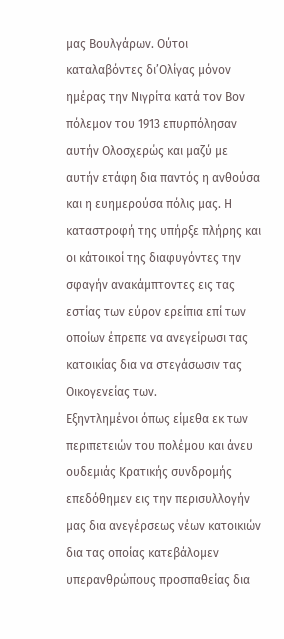μας Βουλγάρων. Ούτοι καταλαβόντες δι’Ολίγας μόνον ημέρας την Νιγρίτα κατά τον Βον πόλεμον του 1913 επυρπόλησαν αυτήν Ολοσχερώς και μαζύ με αυτήν ετάφη δια παντός η ανθούσα και η ευημερούσα πόλις μας. Η καταστροφή της υπήρξε πλήρης και οι κάτοικοί της διαφυγόντες την σφαγήν ανακάμπτοντες εις τας εστίας των εύρον ερείπια επί των οποίων έπρεπε να ανεγείρωσι τας κατοικίας δια να στεγάσωσιν τας Οικογενείας των.
Εξηντλημένοι όπως είμεθα εκ των περιπετειών του πολέμου και άνευ ουδεμιάς Κρατικής συνδρομής επεδόθημεν εις την περισυλλογήν μας δια ανεγέρσεως νέων κατοικιών δια τας οποίας κατεβάλομεν υπερανθρώπους προσπαθείας δια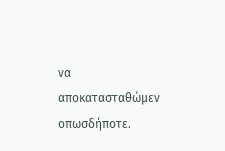να αποκατασταθώμεν οπωσδήποτε.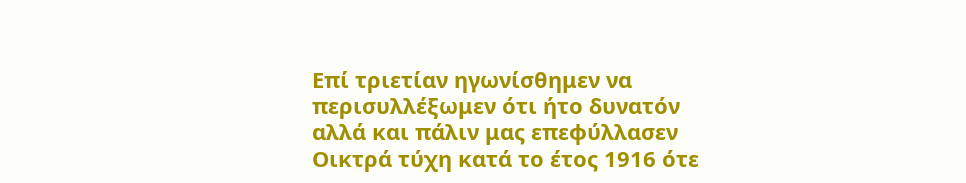Επί τριετίαν ηγωνίσθημεν να περισυλλέξωμεν ότι ήτο δυνατόν αλλά και πάλιν μας επεφύλλασεν Οικτρά τύχη κατά το έτος 1916 ότε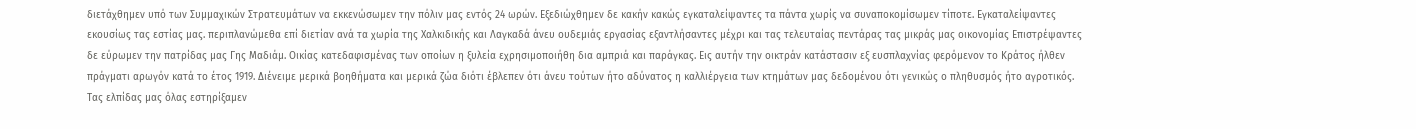διετάχθημεν υπό των Συμμαχικών Στρατευμάτων να εκκενώσωμεν την πόλιν μας εντός 24 ωρών. Εξεδιώχθημεν δε κακήν κακώς εγκαταλείψαντες τα πάντα χωρίς να συναποκομίσωμεν τίποτε. Εγκαταλείψαντες εκουσίως τας εστίας μας. περιπλανώμεθα επί διετίαν ανά τα χωρία της Χαλκιδικής και Λαγκαδά άνευ ουδεμιάς εργασίας εξαντλήσαντες μέχρι και τας τελευταίας πεντάρας τας μικράς μας οικονομίας Επιστρέψαντες δε εύρωμεν την πατρίδας μας Γης Μαδιάμ. Οικίας κατεδαφισμένας των οποίων η ξυλεία εχρησιμοποιήθη δια αμπριά και παράγκας. Εις αυτήν την οικτράν κατάστασιν εξ ευσπλαχνίας φερόμενον το Κράτος ήλθεν πράγματι αρωγόν κατά το έτος 1919. Διένειμε μερικά βοηθήματα και μερικά ζώα διότι έβλεπεν ότι άνευ τούτων ήτο αδύνατος η καλλιέργεια των κτημάτων μας δεδομένου ότι γενικώς ο πληθυσμός ήτο αγροτικός. Τας ελπίδας μας όλας εστηρίξαμεν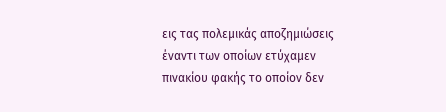εις τας πολεμικάς αποζημιώσεις έναντι των οποίων ετύχαμεν πινακίου φακής το οποίον δεν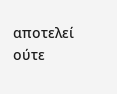αποτελεί ούτε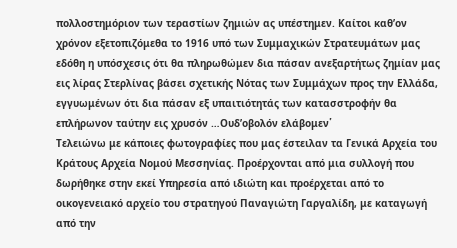πολλοστημόριον των τεραστίων ζημιών ας υπέστημεν. Καίτοι καθ’ον χρόνον εξετοπιζόμεθα το 1916 υπό των Συμμαχικών Στρατευμάτων μας εδόθη η υπόσχεσις ότι θα πληρωθώμεν δια πάσαν ανεξαρτήτως ζημίαν μας εις λίρας Στερλίνας βάσει σχετικής Νότας των Συμμάχων προς την Ελλάδα, εγγυωμένων ότι δια πάσαν εξ υπαιτιότητάς των κατασστροφήν θα επλήρωνον ταύτην εις χρυσόν …Ουδ’οβολόν ελάβομεν῾
Τελειώνω με κάποιες φωτογραφίες που μας έστειλαν τα Γενικά Αρχεία του Κράτους Αρχεία Νομού Μεσσηνίας. Προέρχονται από μια συλλογή που δωρήθηκε στην εκεί Υπηρεσία από ιδιώτη και προέρχεται από το οικογενειακό αρχείο του στρατηγού Παναγιώτη Γαργαλίδη, με καταγωγή από την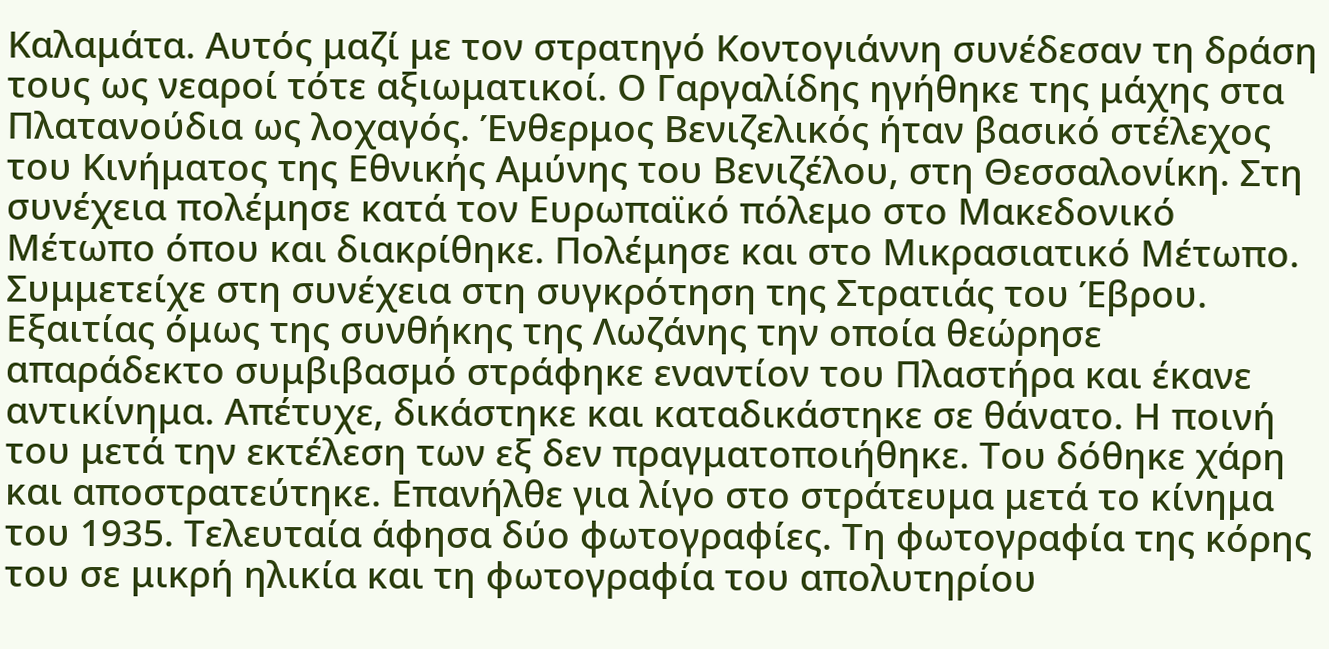Καλαμάτα. Αυτός μαζί με τον στρατηγό Κοντογιάννη συνέδεσαν τη δράση τους ως νεαροί τότε αξιωματικοί. Ο Γαργαλίδης ηγήθηκε της μάχης στα Πλατανούδια ως λοχαγός. Ένθερμος Βενιζελικός ήταν βασικό στέλεχος του Κινήματος της Εθνικής Αμύνης του Βενιζέλου, στη Θεσσαλονίκη. Στη συνέχεια πολέμησε κατά τον Ευρωπαϊκό πόλεμο στο Μακεδονικό Μέτωπο όπου και διακρίθηκε. Πολέμησε και στο Μικρασιατικό Μέτωπο. Συμμετείχε στη συνέχεια στη συγκρότηση της Στρατιάς του Έβρου. Εξαιτίας όμως της συνθήκης της Λωζάνης την οποία θεώρησε απαράδεκτο συμβιβασμό στράφηκε εναντίον του Πλαστήρα και έκανε αντικίνημα. Απέτυχε, δικάστηκε και καταδικάστηκε σε θάνατο. Η ποινή του μετά την εκτέλεση των εξ δεν πραγματοποιήθηκε. Του δόθηκε χάρη και αποστρατεύτηκε. Επανήλθε για λίγο στο στράτευμα μετά το κίνημα του 1935. Τελευταία άφησα δύο φωτογραφίες. Τη φωτογραφία της κόρης του σε μικρή ηλικία και τη φωτογραφία του απολυτηρίου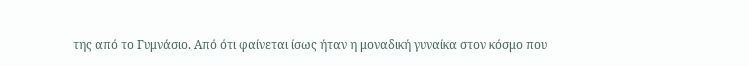της από το Γυμνάσιο. Από ότι φαίνεται ίσως ήταν η μοναδική γυναίκα στον κόσμο που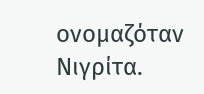ονομαζόταν Νιγρίτα.